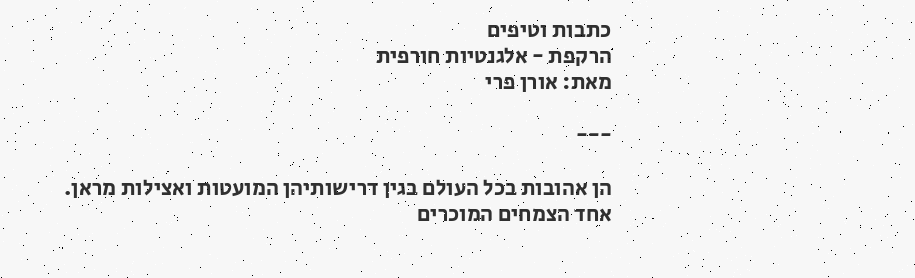כתבות וטיפים
הרקפת - אלגנטיות חורפית
מאת: אורן פרי

---

הן אהובות בכל העולם בגין דרישותיהן המועטות ואצילות מראן.
אחד הצמחים המוכרים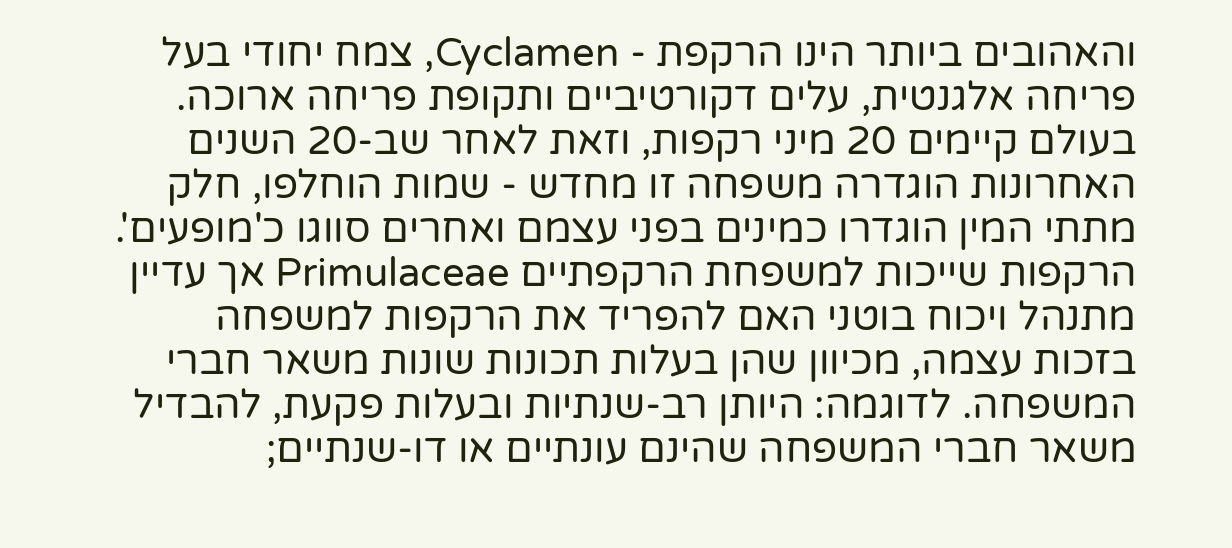והאהובים ביותר הינו הרקפת - Cyclamen, צמח יחודי בעל פריחה אלגנטית, עלים דקורטיביים ותקופת פריחה ארוכה.
בעולם קיימים 20 מיני רקפות, וזאת לאחר שב-20 השנים האחרונות הוגדרה משפחה זו מחדש - שמות הוחלפו, חלק מתתי המין הוגדרו כמינים בפני עצמם ואחרים סווגו כ'מופעים'.
הרקפות שייכות למשפחת הרקפתיים Primulaceae אך עדיין מתנהל ויכוח בוטני האם להפריד את הרקפות למשפחה בזכות עצמה, מכיוון שהן בעלות תכונות שונות משאר חברי המשפחה. לדוגמה: היותן רב-שנתיות ובעלות פקעת, להבדיל משאר חברי המשפחה שהינם עונתיים או דו-שנתיים;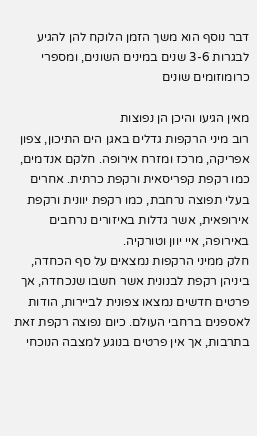דבר נוסף הוא משך הזמן הלוקח להן להגיע לבגרות 3-6 שנים במינים השונים, ומספרי כרומוזומים שונים

מאין הגיעו והיכן הן נפוצות
רוב מיני הרקפות גדלים באגן הים התיכון, צפון אפריקה, מרכז ומזרח אירופה. חלקם אנדמים, כמו רקפת קפריסאית ורקפת כרתית. אחרים בעלי תפוצה נרחבת, כמו רקפת יוונית ורקפת אירופאית, אשר גדלות באיזורים נרחבים באירופה, איי יוון וטורקיה.
חלק ממיני הרקפות נמצאים על סף הכחדה, ביניהן רקפת לבנונית אשר חשבו שנכחדה, אך פרטים חדשים נמצאו צפונית לביירות, הודות לאספנים ברחבי העולם. כיום נפוצה רקפת זאת בתרבות, אך אין פרטים בנוגע למצבה הנוכחי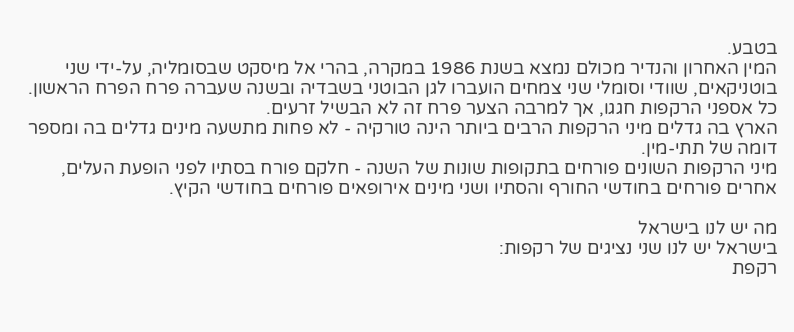בטבע.
המין האחרון והנדיר מכולם נמצא בשנת 1986 במקרה, בהרי אל מיסקט שבסומליה, על-ידי שני בוטניקאים, שוודי וסומלי שני צמחים הועברו לגן הבוטני בשבדיה ובשנה שעברה פרח הפרח הראשון. כל אספני הרקפות חגגו, אך למרבה הצער פרח זה לא הבשיל זרעים.
הארץ בה גדלים מיני הרקפות הרבים ביותר הינה טורקיה - לא פחות מתשעה מינים גדלים בה ומספר דומה של תתי-מין.
מיני הרקפות השונים פורחים בתקופות שונות של השנה - חלקם פורח בסתיו לפני הופעת העלים, אחרים פורחים בחודשי החורף והסתיו ושני מינים אירופאים פורחים בחודשי הקיץ.

מה יש לנו בישראל
בישראל יש לנו שני נציגים של רקפות:
רקפת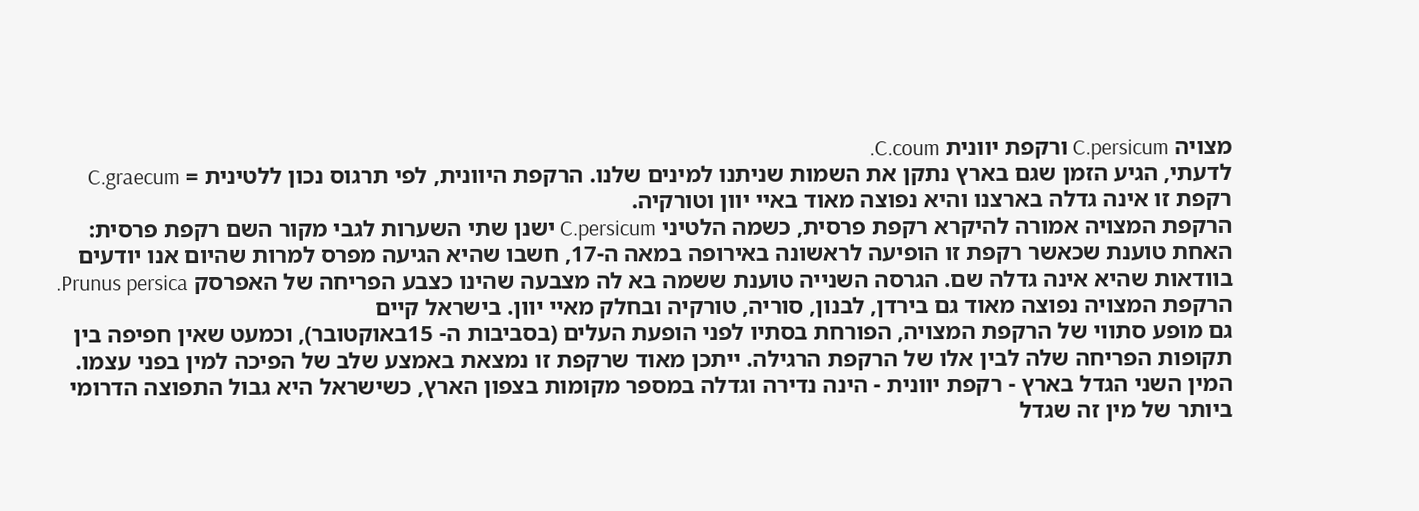מצויה C.persicum ורקפת יוונית C.coum.
לדעתי, הגיע הזמן שגם בארץ נתקן את השמות שניתנו למינים שלנו. הרקפת היוונית, לפי תרגוס נכון ללטינית = C.graecum רקפת זו אינה גדלה בארצנו והיא נפוצה מאוד באיי יוון וטורקיה.
הרקפת המצויה אמורה להיקרא רקפת פרסית, כשמה הלטיני C.persicum ישנן שתי השערות לגבי מקור השם רקפת פרסית: האחת טוענת שכאשר רקפת זו הופיעה לראשונה באירופה במאה ה-17, חשבו שהיא הגיעה מפרס למרות שהיום אנו יודעים בוודאות שהיא אינה גדלה שם. הגרסה השנייה טוענת ששמה בא לה מצבעה שהינו כצבע הפריחה של האפרסק Prunus persica.
הרקפת המצויה נפוצה מאוד גם בירדן, לבנון, סוריה, טורקיה ובחלק מאיי יוון. בישראל קיים
גם מופע סתווי של הרקפת המצויה, הפורחת בסתיו לפני הופעת העלים (בסביבות ה- 15באוקטובר), וכמעט שאין חפיפה בין תקופות הפריחה שלה לבין אלו של הרקפת הרגילה. ייתכן מאוד שרקפת זו נמצאת באמצע שלב של הפיכה למין בפני עצמו.
המין השני הגדל בארץ - רקפת יוונית - הינה נדירה וגדלה במספר מקומות בצפון הארץ, כשישראל היא גבול התפוצה הדרומי ביותר של מין זה שגדל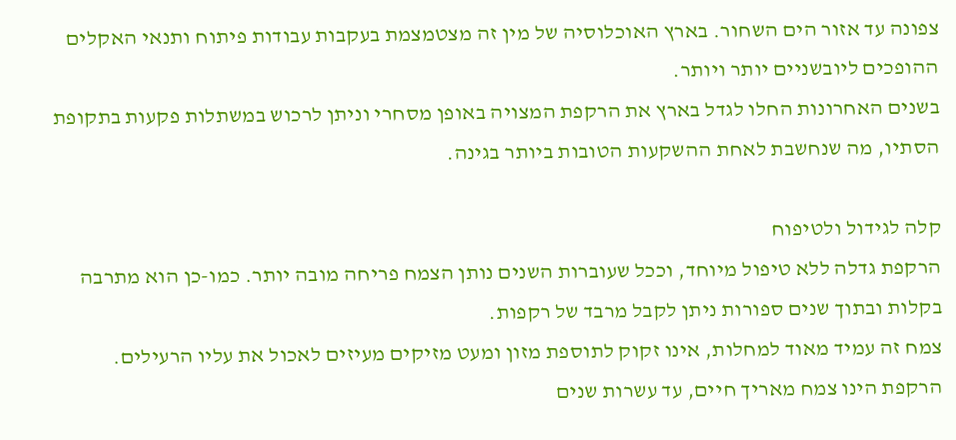צפונה עד אזור הים השחור. בארץ האוכלוסיה של מין זה מצטמצמת בעקבות עבודות פיתוח ותנאי האקלים ההופכים ליובשניים יותר ויותר.
בשנים האחרונות החלו לגדל בארץ את הרקפת המצויה באופן מסחרי וניתן לרכוש במשתלות פקעות בתקופת הסתיו, מה שנחשבת לאחת ההשקעות הטובות ביותר בגינה.

קלה לגידול ולטיפוח
הרקפת גדלה ללא טיפול מיוחד, וככל שעוברות השנים נותן הצמח פריחה מובה יותר. כמו-כן הוא מתרבה בקלות ובתוך שנים ספורות ניתן לקבל מרבד של רקפות.
צמח זה עמיד מאוד למחלות, אינו זקוק לתוספת מזון ומעט מזיקים מעיזים לאכול את עליו הרעילים.
הרקפת הינו צמח מאריך חיים, עד עשרות שנים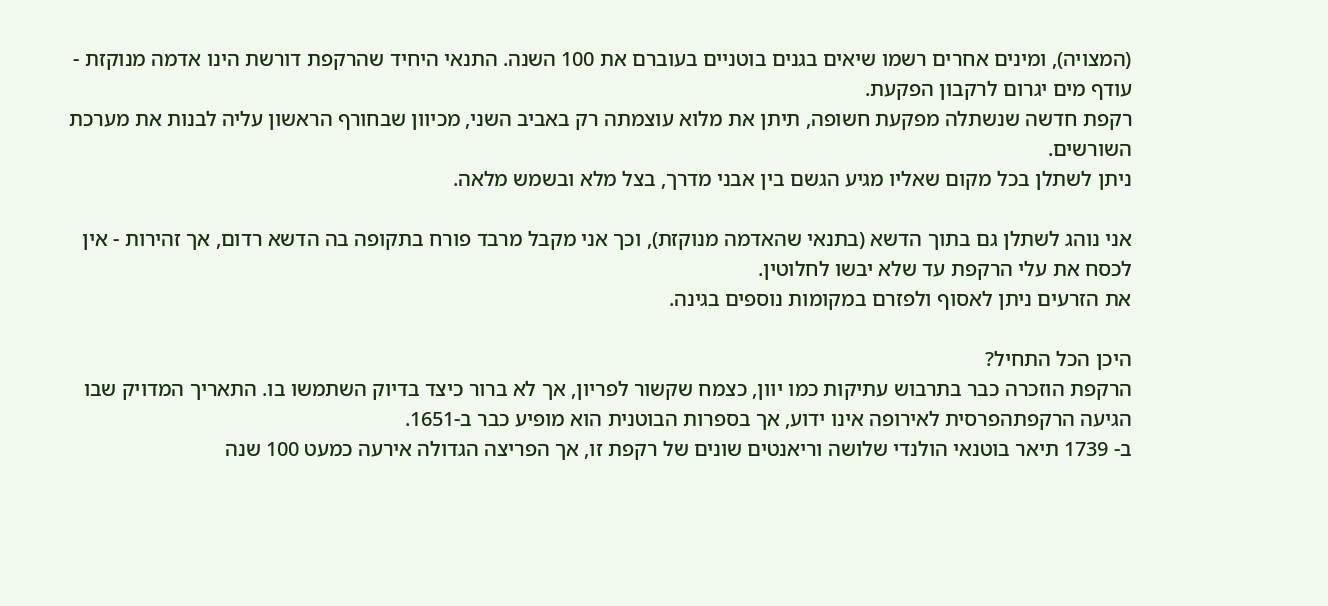(המצויה), ומינים אחרים רשמו שיאים בגנים בוטניים בעוברם את 100 השנה. התנאי היחיד שהרקפת דורשת הינו אדמה מנוקזת - עודף מים יגרום לרקבון הפקעת.
רקפת חדשה שנשתלה מפקעת חשופה, תיתן את מלוא עוצמתה רק באביב השני, מכיוון שבחורף הראשון עליה לבנות את מערכת השורשים.
ניתן לשתלן בכל מקום שאליו מגיע הגשם בין אבני מדרך, בצל מלא ובשמש מלאה.

אני נוהג לשתלן גם בתוך הדשא (בתנאי שהאדמה מנוקזת), וכך אני מקבל מרבד פורח בתקופה בה הדשא רדום, אך זהירות - אין לכסח את עלי הרקפת עד שלא יבשו לחלוטין.
את הזרעים ניתן לאסוף ולפזרם במקומות נוספים בגינה.

היכן הכל התחיל?
הרקפת הוזכרה כבר בתרבוש עתיקות כמו יוון, כצמח שקשור לפריון, אך לא ברור כיצד בדיוק השתמשו בו. התאריך המדויק שבו הגיעה הרקפתהפרסית לאירופה אינו ידוע, אך בספרות הבוטנית הוא מופיע כבר ב-1651.
ב- 1739 תיאר בוטנאי הולנדי שלושה וריאנטים שונים של רקפת זו, אך הפריצה הגדולה אירעה כמעט 100 שנה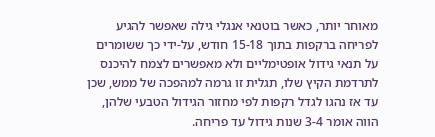מאוחר יותר, כאשר בוטנאי אנגלי גילה שאפשר להגיע לפריחה ברקפות בתוך 15-18 חודש, על-ידי כך ששומרים על תנאי גידול אופטימליים ולא מאפשרים לצמח להיכנס לתרדמת הקיץ שלו, תגלית זו גרמה למהפכה של ממש, שכן עד אז נהגו לגדל רקפות לפי מחזור הגידול הטבעי שלהן, הווה אומר 3-4 שנות גידול עד פריחה.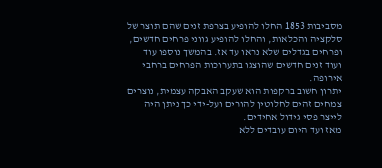מסביבות 1853 החלו להופיע בצרפת זנים שהם תוצר של סלקציה והכלאות, והחלו להופיע גווני פרחים חדשים, ופרחים בגדלים שלא נראו עד אז. בהמשך נוספו עוד ועוד זנים חדשים שהוצגו בתערוכות הפרחים ברחבי אירופה.
יתרון חשוב ברקפות הוא שעקב האבקה עצמית, נוצרים צמחים זהים לחלוטין להורים ועל-ידי כך ניתן היה לייצר פסי גידול אחידים.
מאז ועד היום עובדים ללא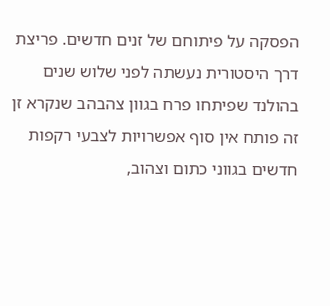הפסקה על פיתוחם של זנים חדשים. פריצת דרך היסטורית נעשתה לפני שלוש שנים בהולנד שפיתחו פרח בגוון צהבהב שנקרא זן זה פותח אין סוף אפשרויות לצבעי רקפות חדשים בגווני כתום וצהוב,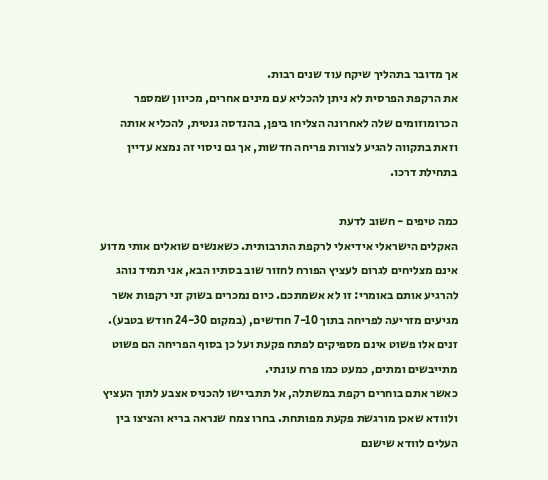אך מדובר בתהליך שיקח עוד שנים רבות.
את הרקפת הפרסית לא ניתן להכליא עם מינים אחרים, מכיוון שמספר הכרומוזומים שלה לאחרונה הצליחו ביפן, בהנדסה גנטית, להכליא אותה וזאת בתקווה להגיע לצורות פריחה חדשות, אך גם ניסוי זה נמצא עדיין בתחילת דרכו.

כמה טיפים - חשוב לדעת
האקלים הישראלי אידיאלי לרקפת התרבותית. כשאנשים שואלים אותי מדוע אינם מצליחים לגרום לעציץ הפורח לחזור שוב בסתיו הבא, אני תמיד נוהג להרגיע אותם באומרי: זו לא אשמתכם. כיום נמכרים בשוק זני רקפות אשר מגיעים מזריעה לפריחה בתוך 7-10 חודשים, (במקום 24-30 חודש בטבע). זנים אלו פשוט אינם מספיקים לפתח פקעת ועל כן בסוף הפריחה הם פשוט מתייבשים ומתים, כמעט כמו פרח עונתי.
כאשר אתם בוחרים רקפת במשתלה, אל תתביישו להכניס אצבע לתוך העציץ ולוודא שאכן מורגשת פקעת מפותחת. בחרו צמח שנראה בריא והציצו בין העלים לוודא שישנם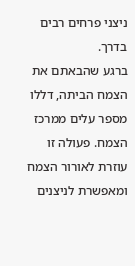ניצני פרחים רבים בדרך.
ברגע שהבאתם את הצמח הביתה, דללו מספר עלים ממרכז הצמח. פעולה זו עוזרת לאורור הצמח ומאפשרת לניצנים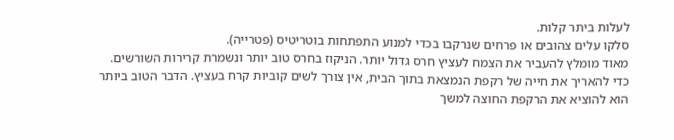לעלות ביתר קלות.
סלקו עלים צהובים או פרחים שנרקבו בכדי למנוע התפתחות בוטריטיס (פטרייה).
מאוד מומלץ להעביר את הצמח לעציץ חרס גדול יותר. הניקוז בחרס טוב יותר ונשמרת קרירות השורשים.
כדי להאריך את חייה של רקפת הנמצאת בתוך הבית, אין צורך לשים קוביות קרח בעציץ. הדבר הטוב ביותר הוא להוציא את הרקפת החוצה למשך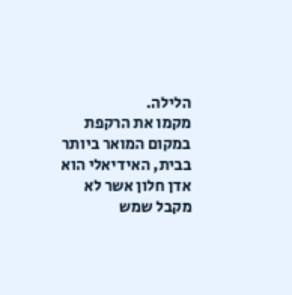הלילה.
מקמו את הרקפת במקום המואר ביותר בבית, האידיאלי הוא אדן חלון אשר לא מקבל שמש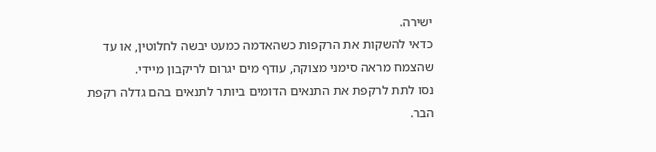ישירה.
כדאי להשקות את הרקפות כשהאדמה כמעט יבשה לחלוטין, או עד שהצמח מראה סימני מצוקה, עודף מים יגרום לריקבון מיידי.
נסו לתת לרקפת את התנאים הדומים ביותר לתנאים בהם גדלה רקפת הבר.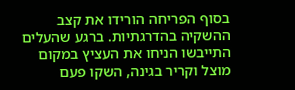בסוף הפריחה הורידו את קצב ההשקיה בהדרגתיות. ברגע שהעלים התייבשו הניחו את העציץ במקום מוצל וקריר בגינה, השקו פעם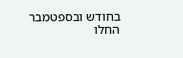בחודש ובספטמבר החלו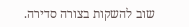שוב להשקות בצורה סדירה.